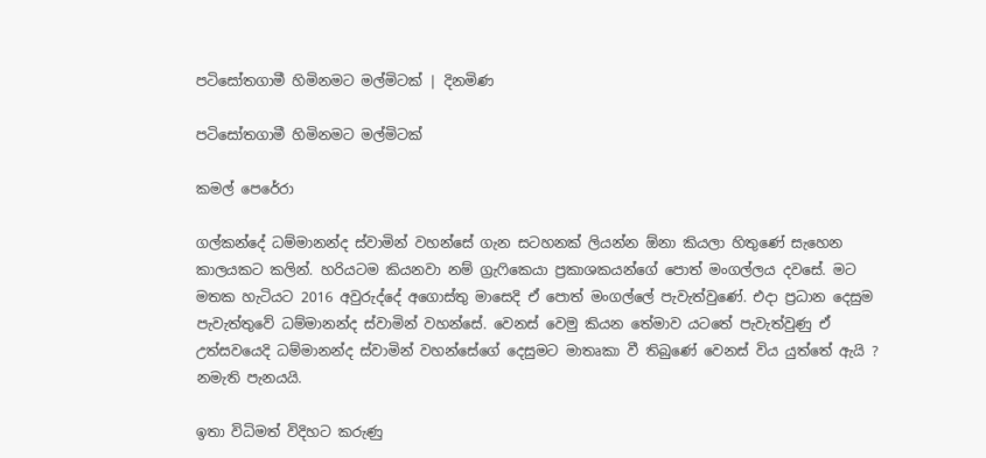පටිසෝතගාමී හිමිනම‍ට මල්මිටක් | දිනමිණ

පටිසෝතගාමී හිමිනම‍ට මල්මිටක්

කමල් පෙරේරා

ගල්කන්දේ ධම්මානන්ද ස්වාමින් වහන්සේ ගැන සටහනක් ලියන්න ඕනා කියලා හිතුණේ සැහෙන කාලයකට කලින්. හරියටම කියනවා නම් ග්‍රැෆිකෙයා ප්‍රකාශකයන්ගේ පොත් මංගල්ලය දවසේ. මට මතක හැටියට 2016 අවුරුද්දේ අගොස්තු මාසෙදි ඒ පොත් මංගල්ලේ පැවැත්වුණේ. එදා ප්‍රධාන දෙසුම පැවැත්තුවේ ධම්මානන්ද ස්වාමින් වහන්සේ. වෙනස් වෙමු කියන තේමාව යටතේ පැවැත්වුණු ඒ උත්සවයෙදි ධම්මානන්ද ස්වාමින් වහන්සේගේ දෙසුම‍ට මාතෘකා වී තිබුණේ වෙනස් විය යුත්තේ ඇයි ? නමැති පැනයයි.

ඉතා විධිමත් විදිහට කරුණු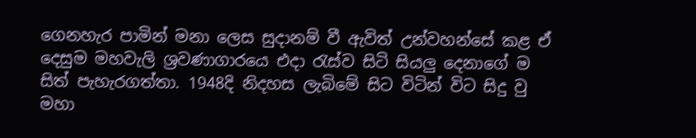ගෙනහැර පාමින් මනා ලෙස සුදානම් වී ඇවිත් උන්වහන්සේ කළ ඒ දෙසුම මහවැලි ශ්‍රවණාගාරයෙ එදා රැස්ව සිටි සියලු දෙනාගේ ම සිත් පැහැරගත්තා. 1948දි නිදහස ලැබිමේ සිට විටින් විට සිදු වු මහා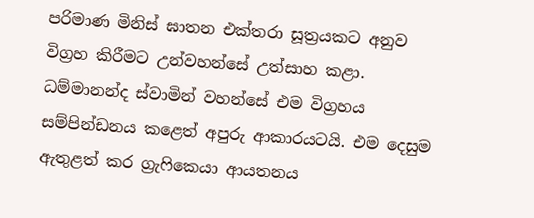පරිමාණ මිනිස් ඝාතන එක්තරා සූත්‍රයකට අනුව විග්‍රහ කිරීමට උන්වහන්සේ උත්සාහ කළා. ධම්මානන්ද ස්වාමින් වහන්සේ එම විග්‍රහය සම්පින්ඩනය කළෙත් අපුරු ආකාරයටයි. එම දෙසුම ඇතුළත් කර ග්‍රැෆිකෙයා ආයතනය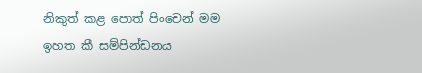නිකුත් කළ පොත් පිංචෙන් මම ඉහත කී සම්පින්ඩනය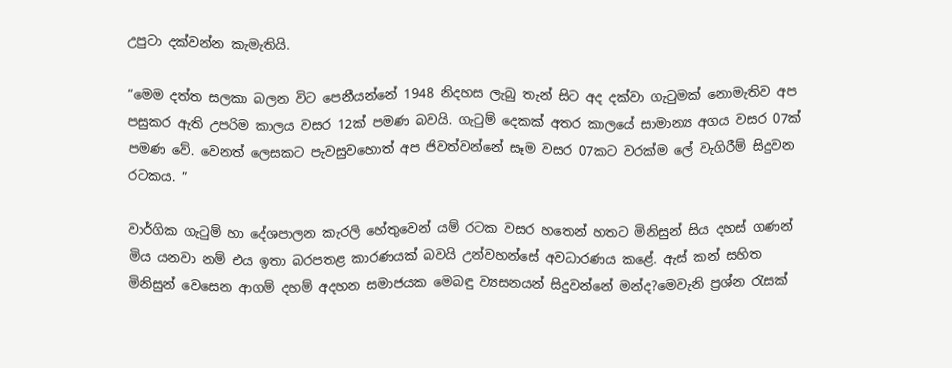උපුටා දක්වන්න කැමැතියි.

“මෙම දත්ත සලකා බලන විට පෙනීයන්නේ 1948 නිදහස ලැබු තැන් සිට අද දක්වා ගැටුමක් නොමැතිව අප පසුකර ඇති උපරිම කාලය වසර 12ක් පමණ බවයි. ගැටුම් දෙකක් අතර කාලයේ සාමාන්‍ය අගය වසර 07ක් පමණ වේ. වෙනත් ලෙසකට පැවසුවහොත් අප ජිවත්වන්නේ සෑම වසර 07කට වරක්ම ලේ වැගිරීම් සිදුවන රටකය. ”

වාර්ගික ගැටුම් හා දේශපාලන කැරලි හේතුවෙන් යම් රටක වසර හතෙන් හතට මිනිසුන් සිය දහස් ගණන් මිය යනවා නම් එය ඉතා බරපතළ කාරණයක් බවයි උන්වහන්සේ අවධාරණය කළේ. ඇස් කන් සහිත මිනිසුන් වෙසෙන ආගම් දහම් අදහන සමාජයක මෙබඳු ව්‍යසනයන් සිදුවන්නේ මන්ද?මෙවැනි ප්‍රශ්න රැසක්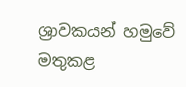ශ්‍රාවකයන් හමුවේ මතුකළ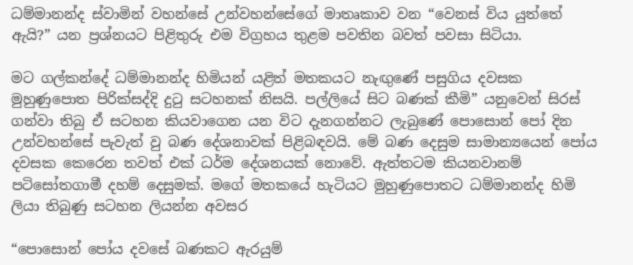ධම්මානන්ද ස්වාමින් වහන්සේ උන්වහන්සේගේ මාතෘකාව වන “වෙනස් විය යුත්තේ ඇයි?” යන ප්‍රශ්නයට පිළිතුරු එම විග්‍රහය තුළම පවතින බවත් පවසා සිටියා.

මට ගල්කන්දේ ධම්මානන්ද හිමියන් යළිත් මතකයට නැඟුණේ පසුගිය දවසක මුහුණුපොත පිරික්සද්දි දුටු සටහනක් නිසයි. පල්ලියේ සිට බණක් කීමි” යනුවෙන් සිරස් ගන්වා තිබු ඒ සටහන කියවාගෙන යන විට දැනගන්නට ලැබුණේ පොසොන් පෝ දින උන්වහන්සේ පැවැත් වු බණ දේශනාවක් පිළිබඳවයි. මේ බණ දෙසුම සාමාන්‍යයෙන් පෝය දවසක කෙරෙන තවත් එක් ධර්ම දේශනයක් නොවේ. ඇත්තටම කියනවානම් පටිසෝතගාමී දහම් දෙසුමක්. මගේ මතකයේ හැටියට මුහුණුපොතට ධම්මානන්ද හිමි ලියා තිබුණු සටහන ලියන්න අවසර

“පොසොන් පෝය දවසේ බණකට ඇරයුම්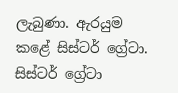ලැබුණා. ඇරයුම කළේ සිස්ටර් ග්‍රේටා. සිස්ටර් ග්‍රේටා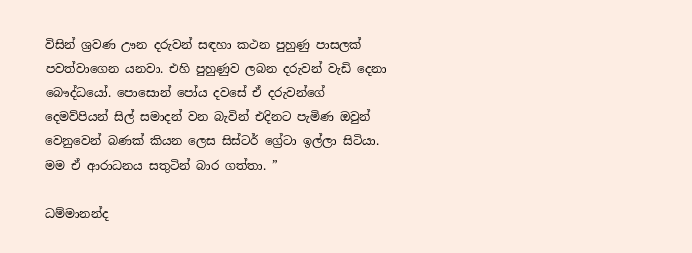විසින් ශ්‍රවණ ඌන දරුවන් සඳහා කථන පුහුණු පාසලක් පවත්වාගෙන යනවා. එහි පුහුණුව ලබන දරුවන් වැඩි දෙනා බෞද්ධයෝ. පොසොන් පෝය දවසේ ඒ දරුවන්ගේ දෙමව්පියන් සිල් සමාදන් වන බැවින් එදිනට පැමිණ ඔවුන් වෙනුවෙන් බණක් කියන ලෙස සිස්ටර් ග්‍රේටා ඉල්ලා සිටියා. මම ඒ ආරාධනය සතුටින් බාර ගත්තා. ”

ධම්මානන්ද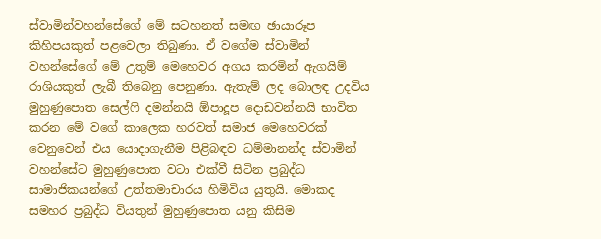ස්වාමින්වහන්සේගේ මේ සටහනත් සමඟ ඡායාරූප කිහිපයකුත් පළවෙලා තිබුණා. ඒ වගේම ස්වාමින් වහන්සේගේ මේ උතුම් මෙහෙවර අගය කරමින් ඇගයිම් රාශියකුත් ලැබී තිබෙනු පෙනුණා. ඇතැම් ලද බොලඳ උදවිය මුහුණුපොත සෙල්ෆි දමන්නයි ඕපාදූප දොඩවන්නයි භාවිත කරන මේ වගේ කාලෙක හරවත් සමාජ මෙහෙවරක් වෙනුවෙන් එය යොදාගැනීම පිළිබඳව ධම්මානන්ද ස්වාමින් වහන්සේට මුහුණුපොත වටා එක්වී සිටින ප්‍රබුද්ධ සාමාජිකයන්ගේ උත්තමාචාරය හිමිවිය යුතුයි. මොකද සමහර ප්‍රබුද්ධ වියතුන් මුහුණුපොත යනු කිසිම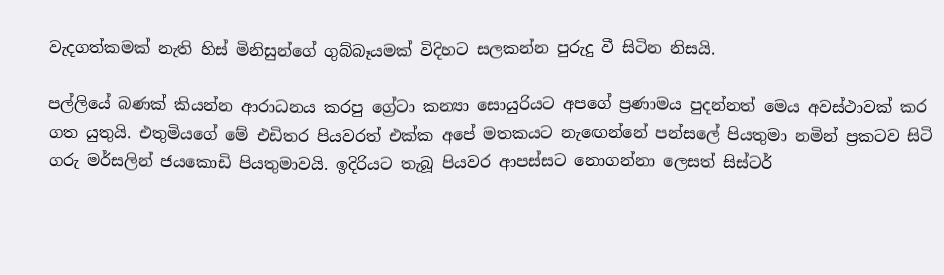වැදගත්කමක් නැති හිස් මිනිසුන්ගේ ගුබ්බෑයමක් විදිහට සලකන්න පුරුදු වී සිටින නිසයි.

පල්ලියේ බණක් කියන්න ආරාධනය කරපු ‍ග්‍රේටා කන්‍යා සොයුරියට අපගේ ප්‍රණාමය පුදන්නත් මෙය අවස්ථාවක් කර ගත යුතුයි. එතුමියගේ මේ එඩිතර පියවරත් එක්ක අපේ මතකයට නැ‍ඟෙන්නේ පන්සලේ පියතුමා නමින් ප්‍රකටව සිටි ගරු මර්සලින් ජයකොඩි පියතුමාවයි. ඉදිරියට තැබූ පියවර ආපස්සට නොගන්නා ලෙසත් සිස්ටර්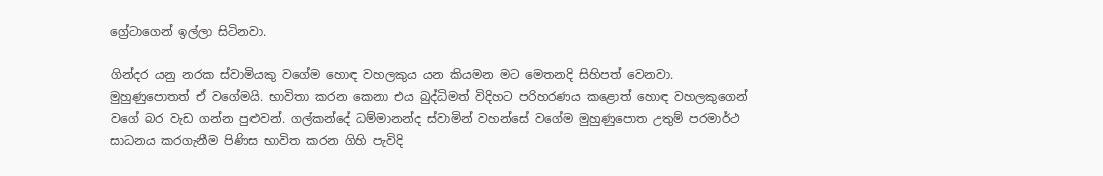ග්‍රේටාගෙන් ඉල්ලා සිටිනවා.

ගින්දර යනු නරක ස්වාමියකු වගේම හොඳ වහ‍ලකුය යන කියමන මට මෙතනදි සිහිපත් වෙනවා. මුහුණුපොතත් ඒ වගේමයි. භාවිතා කරන කෙනා එය බුද්ධිමත් විදිහට පරිහරණය කළොත් හොඳ වහලකුගෙන් වගේ බර වැඩ ගන්න පුළුවන්. ගල්කන්දේ ධම්මානන්ද ස්වාමින් වහන්සේ වගේම මුහුණුපොත උතුම් පරමාර්ථ සාධනය කරගැනීම පිණිස භාවිත කරන ගිහි පැවිදි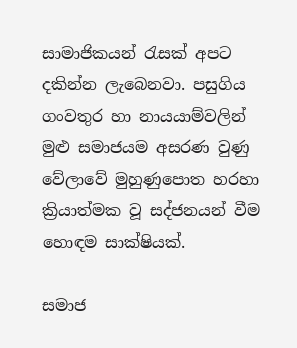සාමාජිකයන් රැසක් අපට දකින්න ලැබෙනවා. පසුගිය ගංවතුර හා නායයාම්වලින් මුළු සමාජයම අසරණ වුණු වේලාවේ මුහුණුපොත හරහා ක්‍රියාත්මක වූ සද්ජනයන් වීම හොඳම සාක්ෂියක්.

සමාජ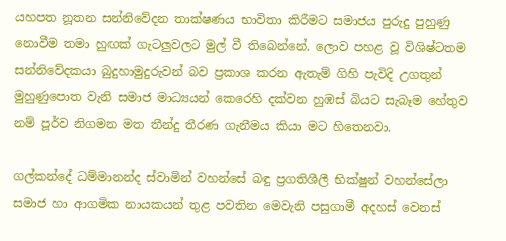යහපත නූතන සන්නිවේදන තාක්ෂණය භාවිතා කිරීමට සමාජය පුරුදු පුහුණු නොවීම තමා හුඟක් ගැටලුවලට මුල් වී තිබෙන්නේ. ලොව පහළ වූ විශිෂ්ටතම සන්නිවේදකයා බුදුහාමුදුරුවන් බව ප්‍රකාශ කරන ඇතැම් ගිහි පැවිදි උගතුන් මුහුණුපොත වැනි සමාජ මාධ්‍යයන් කෙරෙහි දක්වන හුඹස් බියට සැබෑම හේතුව නම් පූර්ව නිගමන මත තීන්දු තීරණ ගැනීමය කියා මට හිතෙනවා.

ගල්කන්දේ ධම්මානන්ද ස්වාමින් වහන්සේ බඳු ප්‍රගතිශීලී භික්ෂුන් වහන්සේලා සමාජ හා ආගමික නායකයන් තුළ පවතින මෙවැනි පසුගාමී අදහස් වෙනස්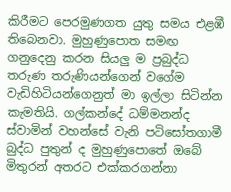කිරීමට පෙරමුණගත යුතු සමය එළඹී තිබෙනවා. මුහුණුපොත සමඟ ගනුදෙනු කරන සියලු ම ප්‍රබුද්ධ තරුණ තරුණියන්ගෙන් වගේම වැඩිහිටියන්ගෙනුත් මා ඉල්ලා සිටින්න කැමතියි. ගල්කන්දේ ධම්මනන්ද ස්වාමින් වහන්සේ වැනි පටිසෝතගාමී බුද්ධ පුතුන් ද මුහුණුපොතේ ඔබේ මිතුරන් අතරට එක්කරගන්නා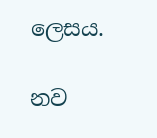ලෙසය.

නව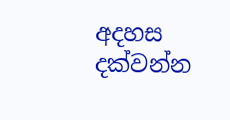අදහස දක්වන්න